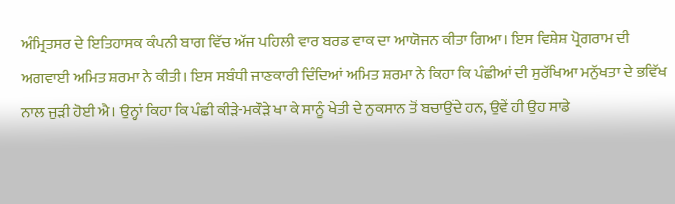ਅੰਮ੍ਰਿਤਸਰ ਦੇ ਇਤਿਹਾਸਕ ਕੰਪਨੀ ਬਾਗ ਵਿੱਚ ਅੱਜ ਪਹਿਲੀ ਵਾਰ ਬਰਡ ਵਾਕ ਦਾ ਆਯੋਜਨ ਕੀਤਾ ਗਿਆ। ਇਸ ਵਿਸ਼ੇਸ਼ ਪ੍ਰੋਗਰਾਮ ਦੀ ਅਗਵਾਈ ਅਮਿਤ ਸ਼ਰਮਾ ਨੇ ਕੀਤੀ। ਇਸ ਸਬੰਧੀ ਜਾਣਕਾਰੀ ਦਿੰਦਿਆਂ ਅਮਿਤ ਸ਼ਰਮਾ ਨੇ ਕਿਹਾ ਕਿ ਪੰਛੀਆਂ ਦੀ ਸੁਰੱਖਿਆ ਮਨੁੱਖਤਾ ਦੇ ਭਵਿੱਖ ਨਾਲ ਜੁੜੀ ਹੋਈ ਐ। ਉਨ੍ਹਾਂ ਕਿਹਾ ਕਿ ਪੰਛੀ ਕੀੜੇ-ਮਕੌੜੇ ਖਾ ਕੇ ਸਾਨੂੰ ਖੇਤੀ ਦੇ ਨੁਕਸਾਨ ਤੋਂ ਬਚਾਉਂਦੇ ਹਨ, ਉਵੇਂ ਹੀ ਉਹ ਸਾਡੇ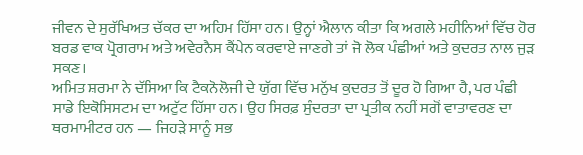ਜੀਵਨ ਦੇ ਸੁਰੱਖਿਅਤ ਚੱਕਰ ਦਾ ਅਹਿਮ ਹਿੱਸਾ ਹਨ। ਉਨ੍ਹਾਂ ਐਲਾਨ ਕੀਤਾ ਕਿ ਅਗਲੇ ਮਹੀਨਿਆਂ ਵਿੱਚ ਹੋਰ ਬਰਡ ਵਾਕ ਪ੍ਰੋਗਰਾਮ ਅਤੇ ਅਵੇਰਨੈਸ ਕੈਂਪੇਨ ਕਰਵਾਏ ਜਾਣਗੇ ਤਾਂ ਜੋ ਲੋਕ ਪੰਛੀਆਂ ਅਤੇ ਕੁਦਰਤ ਨਾਲ ਜੁੜ ਸਕਣ।
ਅਮਿਤ ਸ਼ਰਮਾ ਨੇ ਦੱਸਿਆ ਕਿ ਟੈਕਨੋਲੋਜੀ ਦੇ ਯੁੱਗ ਵਿੱਚ ਮਨੁੱਖ ਕੁਦਰਤ ਤੋਂ ਦੂਰ ਹੋ ਗਿਆ ਹੈ, ਪਰ ਪੰਛੀ ਸਾਡੇ ਇਕੋਸਿਸਟਮ ਦਾ ਅਟੁੱਟ ਹਿੱਸਾ ਹਨ। ਉਹ ਸਿਰਫ਼ ਸੁੰਦਰਤਾ ਦਾ ਪ੍ਰਤੀਕ ਨਹੀਂ ਸਗੋਂ ਵਾਤਾਵਰਣ ਦਾ ਥਰਮਾਮੀਟਰ ਹਨ — ਜਿਹੜੇ ਸਾਨੂੰ ਸਭ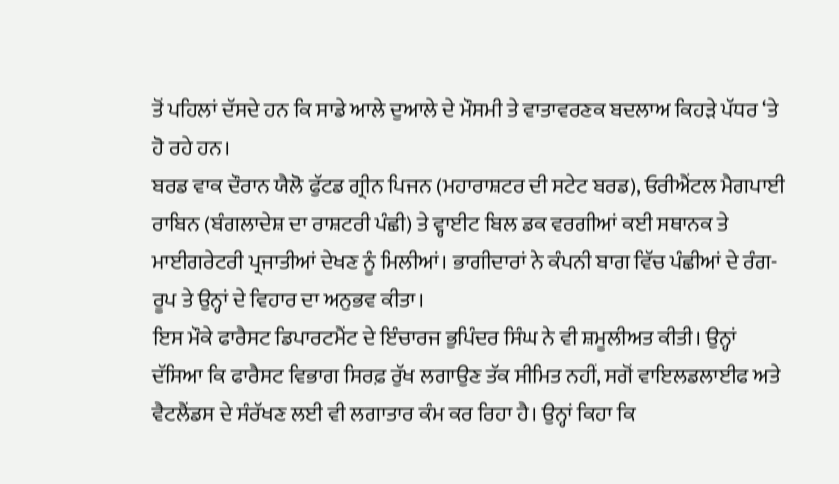ਤੋਂ ਪਹਿਲਾਂ ਦੱਸਦੇ ਹਨ ਕਿ ਸਾਡੇ ਆਲੇ ਦੁਆਲੇ ਦੇ ਮੌਸਮੀ ਤੇ ਵਾਤਾਵਰਣਕ ਬਦਲਾਅ ਕਿਹੜੇ ਪੱਧਰ ‘ਤੇ ਹੋ ਰਹੇ ਹਨ।
ਬਰਡ ਵਾਕ ਦੌਰਾਨ ਯੈਲੋ ਫੁੱਟਡ ਗ੍ਰੀਨ ਪਿਜਨ (ਮਹਾਰਾਸ਼ਟਰ ਦੀ ਸਟੇਟ ਬਰਡ), ਓਰੀਐਂਟਲ ਮੈਗਪਾਈ ਰਾਬਿਨ (ਬੰਗਲਾਦੇਸ਼ ਦਾ ਰਾਸ਼ਟਰੀ ਪੰਛੀ) ਤੇ ਵ੍ਹਾਈਟ ਬਿਲ ਡਕ ਵਰਗੀਆਂ ਕਈ ਸਥਾਨਕ ਤੇ ਮਾਈਗਰੇਟਰੀ ਪ੍ਰਜਾਤੀਆਂ ਦੇਖਣ ਨੂੰ ਮਿਲੀਆਂ। ਭਾਗੀਦਾਰਾਂ ਨੇ ਕੰਪਨੀ ਬਾਗ ਵਿੱਚ ਪੰਛੀਆਂ ਦੇ ਰੰਗ-ਰੂਪ ਤੇ ਉਨ੍ਹਾਂ ਦੇ ਵਿਹਾਰ ਦਾ ਅਨੁਭਵ ਕੀਤਾ।
ਇਸ ਮੌਕੇ ਫਾਰੈਸਟ ਡਿਪਾਰਟਮੈਂਟ ਦੇ ਇੰਚਾਰਜ ਭੁਪਿੰਦਰ ਸਿੰਘ ਨੇ ਵੀ ਸ਼ਮੂਲੀਅਤ ਕੀਤੀ। ਉਨ੍ਹਾਂ ਦੱਸਿਆ ਕਿ ਫਾਰੈਸਟ ਵਿਭਾਗ ਸਿਰਫ਼ ਰੁੱਖ ਲਗਾਉਣ ਤੱਕ ਸੀਮਿਤ ਨਹੀਂ, ਸਗੋਂ ਵਾਇਲਡਲਾਈਫ ਅਤੇ ਵੈਟਲੈਂਡਸ ਦੇ ਸੰਰੱਖਣ ਲਈ ਵੀ ਲਗਾਤਾਰ ਕੰਮ ਕਰ ਰਿਹਾ ਹੈ। ਉਨ੍ਹਾਂ ਕਿਹਾ ਕਿ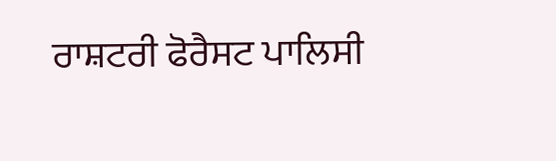ਰਾਸ਼ਟਰੀ ਫੋਰੈਸਟ ਪਾਲਿਸੀ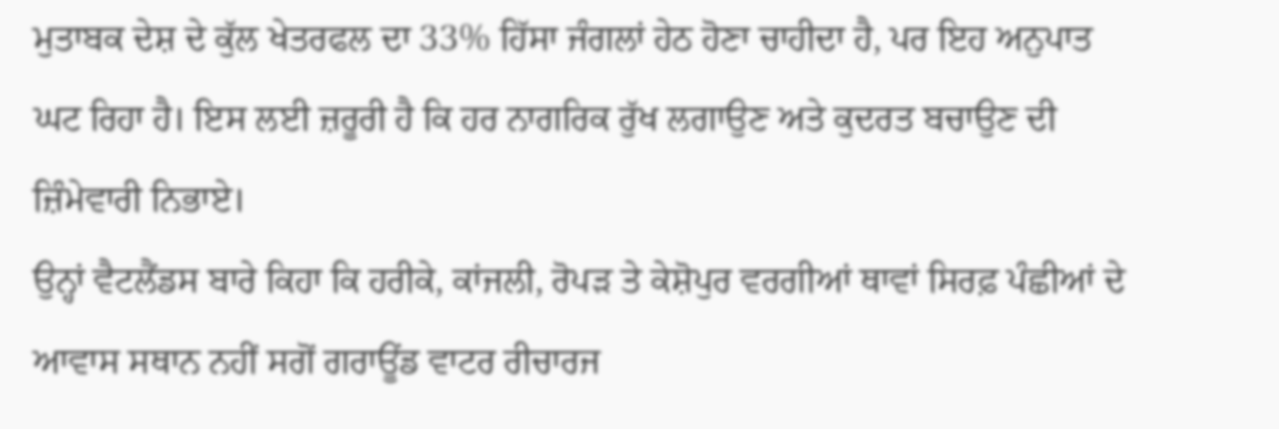ਮੁਤਾਬਕ ਦੇਸ਼ ਦੇ ਕੁੱਲ ਖੇਤਰਫਲ ਦਾ 33% ਹਿੱਸਾ ਜੰਗਲਾਂ ਹੇਠ ਹੋਣਾ ਚਾਹੀਦਾ ਹੈ, ਪਰ ਇਹ ਅਨੁਪਾਤ ਘਟ ਰਿਹਾ ਹੈ। ਇਸ ਲਈ ਜ਼ਰੂਰੀ ਹੈ ਕਿ ਹਰ ਨਾਗਰਿਕ ਰੁੱਖ ਲਗਾਉਣ ਅਤੇ ਕੁਦਰਤ ਬਚਾਉਣ ਦੀ ਜ਼ਿੰਮੇਵਾਰੀ ਨਿਭਾਏ।
ਉਨ੍ਹਾਂ ਵੈਟਲੈਂਡਸ ਬਾਰੇ ਕਿਹਾ ਕਿ ਹਰੀਕੇ, ਕਾਂਜਲੀ, ਰੋਪੜ ਤੇ ਕੇਸ਼ੋਪੁਰ ਵਰਗੀਆਂ ਥਾਵਾਂ ਸਿਰਫ਼ ਪੰਛੀਆਂ ਦੇ ਆਵਾਸ ਸਥਾਨ ਨਹੀਂ ਸਗੋਂ ਗਰਾਊਂਡ ਵਾਟਰ ਰੀਚਾਰਜ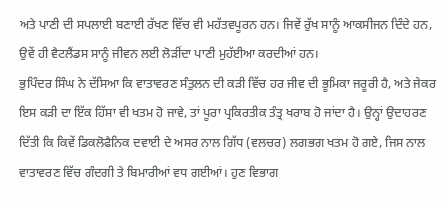ਅਤੇ ਪਾਣੀ ਦੀ ਸਪਲਾਈ ਬਣਾਈ ਰੱਖਣ ਵਿੱਚ ਵੀ ਮਹੱਤਵਪੂਰਨ ਹਨ। ਜਿਵੇਂ ਰੁੱਖ ਸਾਨੂੰ ਆਕਸੀਜਨ ਦਿੰਦੇ ਹਨ, ਉਵੇਂ ਹੀ ਵੈਟਲੈਂਡਸ ਸਾਨੂੰ ਜੀਵਨ ਲਈ ਲੋੜੀਂਦਾ ਪਾਣੀ ਮੁਹੱਈਆ ਕਰਦੀਆਂ ਹਨ।
ਭੁਪਿੰਦਰ ਸਿੰਘ ਨੇ ਦੱਸਿਆ ਕਿ ਵਾਤਾਵਰਣ ਸੰਤੁਲਨ ਦੀ ਕੜੀ ਵਿੱਚ ਹਰ ਜੀਵ ਦੀ ਭੂਮਿਕਾ ਜਰੂਰੀ ਹੈ, ਅਤੇ ਜੇਕਰ ਇਸ ਕੜੀ ਦਾ ਇੱਕ ਹਿੱਸਾ ਵੀ ਖਤਮ ਹੋ ਜਾਵੇ, ਤਾਂ ਪੂਰਾ ਪ੍ਰਕਿਰਤੀਕ ਤੰਤ੍ਰ ਖਰਾਬ ਹੋ ਜਾਂਦਾ ਹੈ। ਉਨ੍ਹਾਂ ਉਦਾਹਰਣ ਦਿੱਤੀ ਕਿ ਕਿਵੇਂ ਡਿਕਲੋਫੈਨਿਕ ਦਵਾਈ ਦੇ ਅਸਰ ਨਾਲ ਗਿੱਧ (ਵਲਚਰ) ਲਗਭਗ ਖਤਮ ਹੋ ਗਏ, ਜਿਸ ਨਾਲ ਵਾਤਾਵਰਣ ਵਿੱਚ ਗੰਦਗੀ ਤੇ ਬਿਮਾਰੀਆਂ ਵਧ ਗਈਆਂ। ਹੁਣ ਵਿਭਾਗ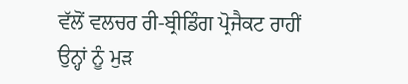ਵੱਲੋਂ ਵਲਚਰ ਰੀ-ਬ੍ਰੀਡਿੰਗ ਪ੍ਰੋਜੈਕਟ ਰਾਹੀਂ ਉਨ੍ਹਾਂ ਨੂੰ ਮੁੜ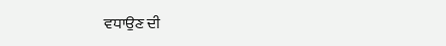ਵਧਾਉਣ ਦੀ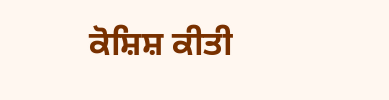ਕੋਸ਼ਿਸ਼ ਕੀਤੀ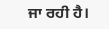ਜਾ ਰਹੀ ਹੈ।